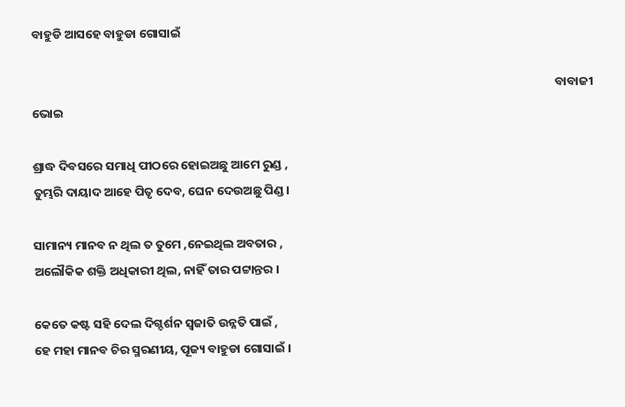ବାହୁଡି ଆସହେ ବାହୁଡା ଗୋସାଇଁ

                                                                                                                                                                                            ବାବାଜୀ ଭୋଇ

ଶ୍ରାଦ୍ଧ ଦିବସରେ ସମାଧି ପୀଠରେ ହୋଇଅଛୁ ଆମେ ରୁଣ୍ଡ ,
ତୁମ୍ଭରି ଦାୟାଦ ଆହେ ପିତୃ ଦେବ, ଘେନ ଦେଉଅଛୁ ପିଣ୍ଡ ।

ସାମାନ୍ୟ ମାନବ ନ ଥିଲ ତ ତୁମେ ,ନେଇଥିଲ ଅବତାର ,
ଅଲୌକିକ ଶକ୍ତି ଅଧିକାରୀ ଥିଲ, ନାହିଁ ତାର ପଟ୍ଟାନ୍ତର ।

କେତେ କଷ୍ଟ ସହି ଦେଲ ଦିଗ୍ଦର୍ଶନ ସ୍ବଜାତି ଉନ୍ନତି ପାଇଁ ,
ହେ ମହା ମାନବ ଚିର ସ୍ମରଣୀୟ, ପୂଜ୍ୟ ବାହୁଡା ଗୋସାଇଁ ।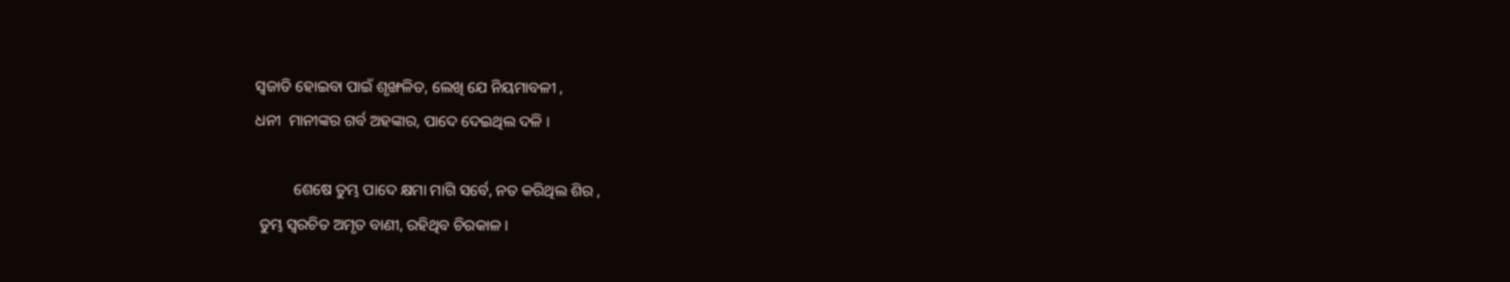ସ୍ବଜାତି ହୋଇବା ପାଇଁ ଶୃଙ୍ଖଳିତ, ଲେଖି ଯେ ନିୟମାବଳୀ ,
ଧନୀ  ମାନୀଙ୍କର ଗର୍ବ ଅହଙ୍କାର, ପାଦେ ଦେଇଥିଲ ଦଳି ।

          ଶେଷେ ତୁମ୍ଭ ପାଦେ କ୍ଷମା ମାଗି ସର୍ବେ, ନତ କରିଥିଲ ଶିର ,
 ତୁମ୍ଭ ସ୍ବରଚିତ ଅମୃତ ବାଣୀ, ରହିଥିବ ଚିରକାଳ ।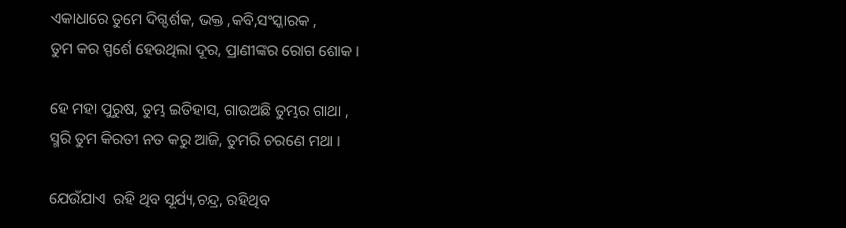ଏକାଧାରେ ତୁମେ ଦିଗ୍ଦର୍ଶକ, ଭକ୍ତ ,କବି,ସଂସ୍କାରକ ,
ତୁମ କର ସ୍ପର୍ଶେ ହେଉଥିଲା ଦୂର, ପ୍ରାଣୀଙ୍କର ରୋଗ ଶୋକ ।

ହେ ମହା ପୁରୁଷ, ତୁମ୍ଭ ଇତିହାସ, ଗାଉଅଛି ତୁମ୍ଭର ଗାଥା ,
ସ୍ମରି ତୁମ କିରତୀ ନତ କରୁ ଆଜି, ତୁମରି ଚରଣେ ମଥା ।

ଯେଉଁଯାଏ  ରହି ଥିବ ସୂର୍ଯ୍ୟ,ଚନ୍ଦ୍ର, ରହିଥିବ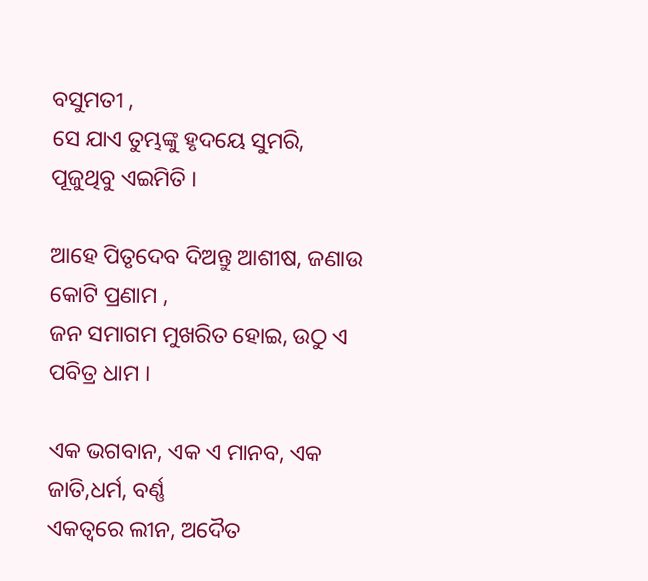ବସୁମତୀ ,
ସେ ଯାଏ ତୁମ୍ଭଙ୍କୁ ହୃଦୟେ ସୁମରି, ପୂଜୁଥିବୁ ଏଇମିତି ।

ଆହେ ପିତୃଦେବ ଦିଅନ୍ତୁ ଆଶୀଷ, ଜଣାଉ କୋଟି ପ୍ରଣାମ ,
ଜନ ସମାଗମ ମୁଖରିତ ହୋଇ, ଉଠୁ ଏ ପବିତ୍ର ଧାମ ।

ଏକ ଭଗବାନ, ଏକ ଏ ମାନବ, ଏକ ଜାତି,ଧର୍ମ, ବର୍ଣ୍ଣ
ଏକତ୍ୱରେ ଲୀନ, ଅଦୈତ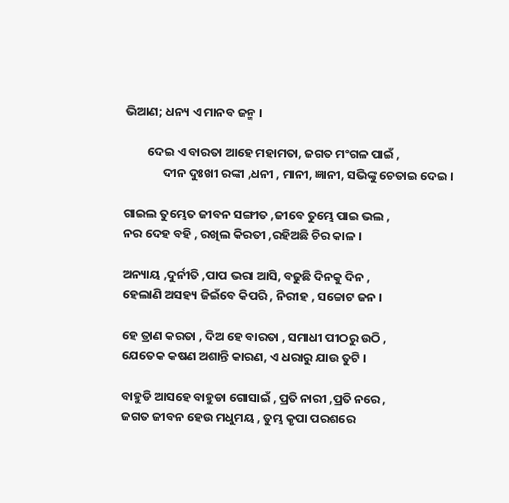ଭିଆଣ; ଧନ୍ୟ ଏ ମାନବ ଜନ୍ମ ।

        ଦେଇ ଏ ବାରତା ଆହେ ମହାମତା, ଜଗତ ମଂଗଳ ପାଇଁ ,
              ଦୀନ ଦୁଃଖୀ ରଙ୍କୀ ,ଧନୀ , ମାନୀ, ଜ୍ଞାନୀ, ସଭିଙ୍କୁ ଚେତାଇ ଦେଇ ।

ଗାଇଲ ତୁମ୍ଭେତ ଜୀବନ ସଙ୍ଗୀତ ,ଜୀବେ ତୁମ୍ଭେ ପାଇ ଭଲ ,
ନର ଦେହ ବହି , ରଖିଲ କିରତୀ ,ରହିଅଛି ଚିର କାଳ ।

ଅନ୍ୟାୟ ,ଦୁର୍ନୀତି ,ପାପ ଭରା ଆସି, ବଢୁଛି ଦିନକୁ ଦିନ ,
ହେଲାଣି ଅସହ୍ୟ ଜିଇଁବେ କିପରି , ନିରୀହ , ସଚ୍ଚୋଟ ଜନ ।

ହେ ତ୍ରାଣ କରତା , ଦିଅ ହେ ବାରତା , ସମାଧୀ ପୀଠରୁ ଉଠି ,
ଯେତେକ କଷଣ ଅଶାନ୍ତି କାରଣ, ଏ ଧରାରୁ ଯାଉ ତୁଟି ।

ବାହୁଡି ଆସହେ ବାହୁଡା ଗୋସାଇଁ , ପ୍ରତି ନାରୀ ,ପ୍ରତି ନରେ ,
ଜଗତ ଜୀବନ ହେଉ ମଧୁମୟ , ତୁମ୍ଭ କୃପା ପରଶରେ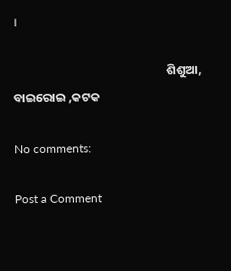।

                                                       ଶିଶୁଆ, ବାଇରୋଇ ,କଟକ

No comments:

Post a Comment